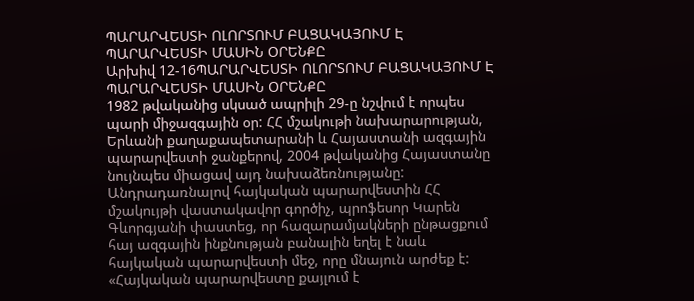ՊԱՐԱՐՎԵՍՏԻ ՈԼՈՐՏՈՒՄ ԲԱՑԱԿԱՅՈՒՄ Է ՊԱՐԱՐՎԵՍՏԻ ՄԱՍԻՆ ՕՐԵՆՔԸ
Արխիվ 12-16ՊԱՐԱՐՎԵՍՏԻ ՈԼՈՐՏՈՒՄ ԲԱՑԱԿԱՅՈՒՄ Է ՊԱՐԱՐՎԵՍՏԻ ՄԱՍԻՆ ՕՐԵՆՔԸ
1982 թվականից սկսած ապրիլի 29-ը նշվում է որպես պարի միջազգային օր: ՀՀ մշակութի նախարարության, Երևանի քաղաքապետարանի և Հայաստանի ազգային պարարվեստի ջանքերով, 2004 թվականից Հայաստանը նույնպես միացավ այդ նախաձեռնությանը: Անդրադառնալով հայկական պարարվեստին ՀՀ մշակույթի վաստակավոր գործիչ, պրոֆեսոր Կարեն Գևորգյանի փաստեց, որ հազարամյակների ընթացքում հայ ազգային ինքնության բանալին եղել է նաև հայկական պարարվեստի մեջ, որը մնայուն արժեք է: «Հայկական պարարվեստը քայլում է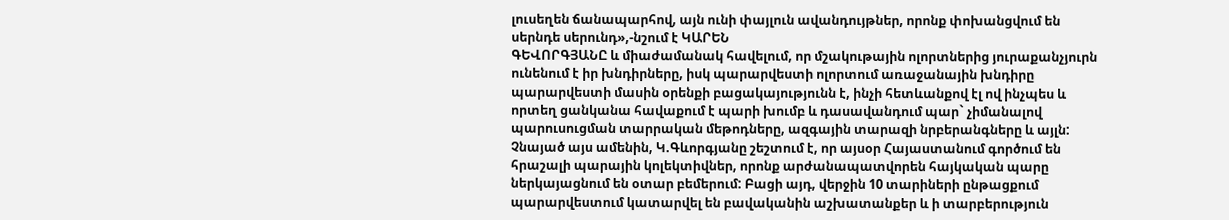լուսեղեն ճանապարհով, այն ունի փայլուն ավանդույթներ, որոնք փոխանցվում են սերնդե սերունդ»,-նշում է ԿԱՐԵՆ
ԳԵՎՈՐԳՅԱՆԸ և միաժամանակ հավելում, որ մշակութային ոլորտներից յուրաքանչյուրն ունենում է իր խնդիրները, իսկ պարարվեստի ոլորտում առաջանային խնդիրը պարարվեստի մասին օրենքի բացակայությունն է, ինչի հետևանքով էլ ով ինչպես և որտեղ ցանկանա հավաքում է պարի խումբ և դասավանդում պար` չիմանալով պարուսուցման տարրական մեթոդները, ազգային տարազի նրբերանգները և այլն: Չնայած այս ամենին, Կ.Գևորգյանը շեշտում է, որ այսօր Հայաստանում գործում են հրաշալի պարային կոլեկտիվներ, որոնք արժանապատվորեն հայկական պարը ներկայացնում են օտար բեմերում: Բացի այդ, վերջին 10 տարիների ընթացքում պարարվեստում կատարվել են բավականին աշխատանքեր և ի տարբերություն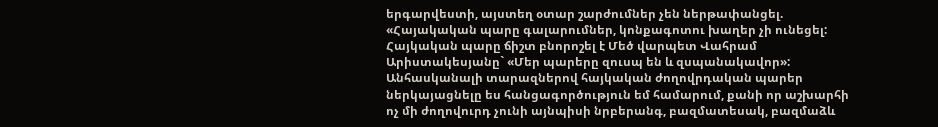երգարվեստի, այստեղ օտար շարժումներ չեն ներթափանցել. «Հայակական պարը գալարումներ, կոնքագոտու խաղեր չի ունեցել: Հայկական պարը ճիշտ բնորոշել է Մեծ վարպետ Վահրամ Արիստակեսյանը` «Մեր պարերը զուսպ են և զսպանակավոր»: Անհասկանալի տարազներով հայկական ժողովրդական պարեր ներկայացնելը ես հանցագործություն եմ համարում, քանի որ աշխարհի ոչ մի ժողովուրդ չունի այնպիսի նրբերանգ, բազմատեսակ, բազմաձև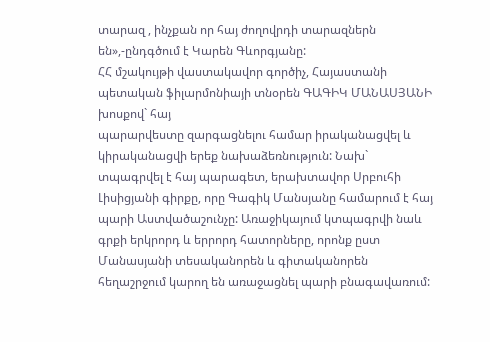տարազ , ինչքան որ հայ ժողովրդի տարազներն են»,-ընդգծում է Կարեն Գևորգյանը:
ՀՀ մշակույթի վաստակավոր գործիչ, Հայաստանի պետական ֆիլարմոնիայի տնօրեն ԳԱԳԻԿ ՄԱՆԱՍՅԱՆԻ խոսքով` հայ
պարարվեստը զարգացնելու համար իրականացվել և կիրականացվի երեք նախաձեռնություն: Նախ` տպագրվել է հայ պարագետ, երախտավոր Սրբուհի Լիսիցյանի գիրքը, որը Գագիկ Մանսյանը համարում է հայ պարի Աստվածաշունչը: Առաջիկայում կտպագրվի նաև գրքի երկրորդ և երրորդ հատորները, որոնք ըստ Մանասյանի տեսականորեն և գիտականորեն հեղաշրջում կարող են առաջացնել պարի բնագավառում: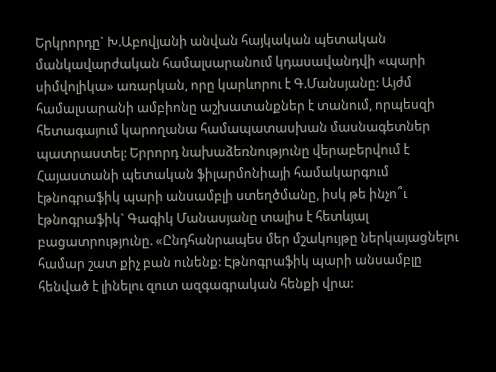Երկրորդը` Խ.Աբովյանի անվան հայկական պետական մանկավարժական համալսարանում կդասավանդվի «պարի սիմվոլիկա» առարկան, որը կարևորու է Գ.Մանսյանը: Այժմ համալսարանի ամբիոնը աշխատանքներ է տանում, որպեսզի հետագայում կարողանա համապատասխան մասնագետներ պատրաստել: Երրորդ նախաձեռնությունը վերաբերվում է Հայաստանի պետական ֆիլարմոնիայի համակարգում էթնոգրաֆիկ պարի անսամբլի ստեղծմանը, իսկ թե ինչո՞ւ էթնոգրաֆիկ` Գագիկ Մանասյանը տալիս է հետևյալ բացատրությունը. «Ընդհանրապես մեր մշակույթը ներկայացնելու համար շատ քիչ բան ունենք: Էթնոգրաֆիկ պարի անսամբլը հենված է լինելու զուտ ազգագրական հենքի վրա: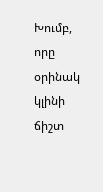Խումբ, որը օրինակ կլինի ճիշտ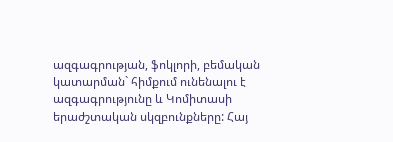ազգագրության, ֆոկլորի, բեմական կատարման` հիմքում ունենալու է ազգագրությունը և Կոմիտասի երաժշտական սկզբունքները: Հայ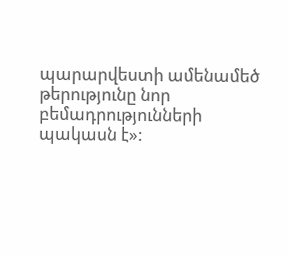պարարվեստի ամենամեծ թերությունը նոր բեմադրությունների պակասն է»: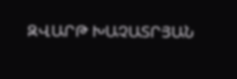ԶՎԱՐԹ ԽԱՉԱՏՐՅԱՆ